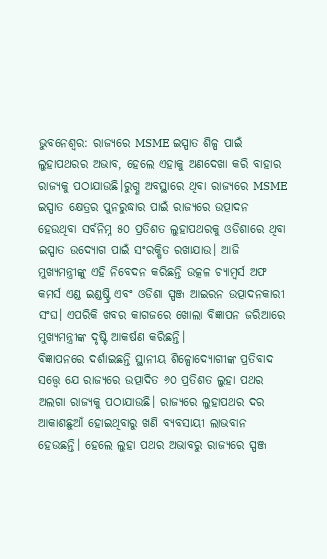ଭୁବନେଶ୍ୱର: ରାଜ୍ୟରେ MSME ଇସ୍ପାତ ଶିଳ୍ପ ପାଇଁ ଲୁହାପଥରର ଅଭାବ, ହେଲେ ଏହାକୁ ଅଣଦେଖା କରି ବାହାର ରାଜ୍ୟକୁ ପଠାଯାଉଛି।ରୁଗ୍ଣ ଅବସ୍ଥାରେ ଥିବା ରାଜ୍ୟରେ MSME ଇସ୍ପାତ କ୍ଷେତ୍ରର ପୁନରୁଦ୍ଧାର ପାଇଁ ରାଜ୍ୟରେ ଉତ୍ପାଦନ ହେଉଥିବା ସର୍ବନିମ୍ନ ୫୦ ପ୍ରତିଶତ ଲୁହାପଥରକୁ ଓଡିଶାରେ ଥିବା ଇସ୍ପାତ ଉଦ୍ୟୋଗ ପାଇଁ ସଂରକ୍ଷିତ ରଖାଯାଉ। ଆଜି ମୁଖ୍ୟମନ୍ତ୍ରୀଙ୍କୁ ଏହି ନିବେଦନ କରିଛନ୍ତି ଉତ୍କଳ ଚ୍ୟାମ୍ବର୍ସ ଅଫ କମର୍ସ ଏଣ୍ଡ ଇଣ୍ଡଷ୍ଟ୍ରି ଏବଂ ଓଡିଶା ସ୍ପଞ୍ଜ ଆଇରନ ଉତ୍ପାଦନକାରୀ ସଂଘ। ଏପରିକି ଖବର କାଗଜରେ ଖୋଲା ବିଜ୍ଞାପନ ଜରିଆରେ ମୁଖ୍ୟମନ୍ତ୍ରୀଙ୍କ ଦୃଷ୍ଟି ଆକର୍ଷଣ କରିଛନ୍ତି।
ବିଜ୍ଞାପନରେ ଦର୍ଶାଇଛନ୍ତି ସ୍ଥାନୀୟ ଶିଳ୍ପୋଦ୍ୟୋଗୀଙ୍କ ପ୍ରତିବାଦ ସତ୍ତ୍ୱେ ଯେ ରାଜ୍ୟରେ ଉତ୍ପାଦିତ ୬୦ ପ୍ରତିଶତ ଲୁହା ପଥର ଅଲଗା ରାଜ୍ୟକୁ ପଠାଯାଉଛି। ରାଜ୍ୟରେ ଲୁହାପଥର ଦର ଆକାଶଛୁଆଁ ହୋଇଥିବାରୁ ଖଣି ବ୍ୟବସାୟୀ ଲାଭବାନ ହେଉଛନ୍ତି। ହେଲେ ଲୁହା ପଥର ଅଭାବରୁ ରାଜ୍ୟରେ ସ୍ପଞ୍ଜ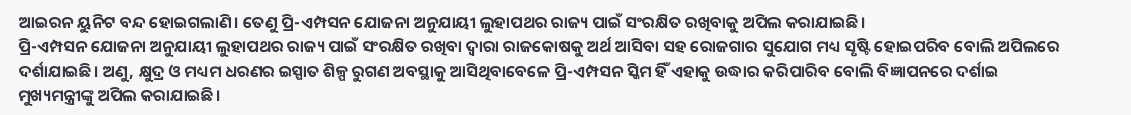ଆଇରନ ୟୁନିଟ ବନ୍ଦ ହୋଇଗଲାଣି। ତେଣୁ ପ୍ରି-ଏମ୍ପସନ ଯୋଜନା ଅନୁଯାୟୀ ଲୁହାପଥର ରାଜ୍ୟ ପାଇଁ ସଂରକ୍ଷିତ ରଖିବାକୁ ଅପିଲ କରାଯାଇଛି।
ପ୍ରି-ଏମ୍ପସନ ଯୋଜନା ଅନୁଯାୟୀ ଲୁହାପଥର ରାଜ୍ୟ ପାଇଁ ସଂରକ୍ଷିତ ରଖିବା ଦ୍ୱାରା ରାଜକୋଷକୁ ଅର୍ଥ ଆସିବା ସହ ରୋଜଗାର ସୁଯୋଗ ମଧ୍ୟ ସୃଷ୍ଟି ହୋଇପରିବ ବୋଲି ଅପିଲରେ ଦର୍ଶାଯାଇଛି। ଅଣୁ, କ୍ଷୁଦ୍ର ଓ ମଧ୍ୟମ ଧରଣର ଇସ୍ପାତ ଶିଳ୍ପ ରୁଗଣ ଅବସ୍ଥାକୁ ଆସିଥିବାବେଳେ ପ୍ରି-ଏମ୍ପସନ ସ୍କିମ ହିଁ ଏହାକୁ ଉଦ୍ଧାର କରିପାରିବ ବୋଲି ବିଜ୍ଞାପନରେ ଦର୍ଶାଇ ମୁଖ୍ୟମନ୍ତ୍ରୀଙ୍କୁ ଅପିଲ କରାଯାଇଛି।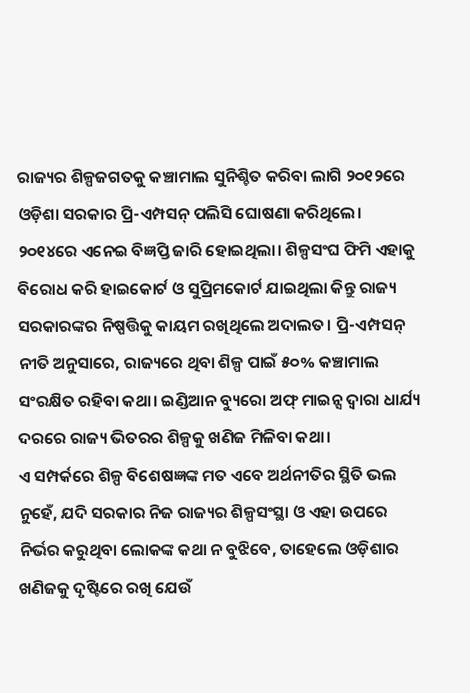ରାଜ୍ୟର ଶିଳ୍ପଜଗତକୁ କଞ୍ଚାମାଲ ସୁନିଶ୍ଚିତ କରିବା ଲାଗି ୨୦୧୨ରେ ଓଡ଼ିଶା ସରକାର ପ୍ରି-ଏମ୍ପସନ୍ ପଲିସି ଘୋଷଣା କରିଥିଲେ। ୨୦୧୪ରେ ଏନେଇ ବିଜ୍ଞପ୍ତି ଜାରି ହୋଇଥିଲା। ଶିଳ୍ପସଂଘ ଫିମି ଏହାକୁ ବିରୋଧ କରି ହାଇକୋର୍ଟ ଓ ସୁପ୍ରିମକୋର୍ଟ ଯାଇଥିଲା କିନ୍ତୁ ରାଜ୍ୟ ସରକାରଙ୍କର ନିଷ୍ପତ୍ତିକୁ କାୟମ ରଖିଥିଲେ ଅଦାଲତ। ପ୍ରି-ଏମ୍ପସନ୍ ନୀତି ଅନୁସାରେ, ରାଜ୍ୟରେ ଥିବା ଶିଳ୍ପ ପାଇଁ ୫୦% କଞ୍ଚାମାଲ ସଂରକ୍ଷିତ ରହିବା କଥା। ଇଣ୍ଡିଆନ ବ୍ୟୁରୋ ଅଫ୍ ମାଇନ୍ସ ଦ୍ୱାରା ଧାର୍ଯ୍ୟ ଦରରେ ରାଜ୍ୟ ଭିତରର ଶିଳ୍ପକୁ ଖଣିଜ ମିଳିବା କଥା।
ଏ ସମ୍ପର୍କରେ ଶିଳ୍ପ ବିଶେଷଜ୍ଞଙ୍କ ମତ ଏବେ ଅର୍ଥନୀତିର ସ୍ଥିତି ଭଲ ନୁହେଁ, ଯଦି ସରକାର ନିଜ ରାଜ୍ୟର ଶିଳ୍ପସଂସ୍ଥା ଓ ଏହା ଉପରେ ନିର୍ଭର କରୁଥିବା ଲୋକଙ୍କ କଥା ନ ବୁଝିବେ, ତାହେଲେ ଓଡ଼ିଶାର ଖଣିଜକୁ ଦୃଷ୍ଟିରେ ରଖି ଯେଉଁ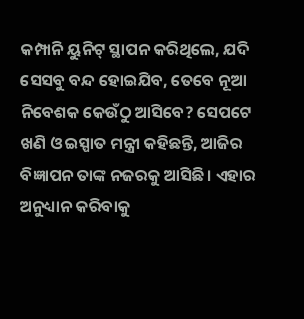କମ୍ପାନି ୟୁନିଟ୍ ସ୍ଥାପନ କରିଥିଲେ, ଯଦି ସେସବୁ ବନ୍ଦ ହୋଇଯିବ, ତେବେ ନୂଆ ନିବେଶକ କେଉଁଠୁ ଆସିବେ? ସେପଟେ ଖଣି ଓ ଇସ୍ପାତ ମନ୍ତ୍ରୀ କହିଛନ୍ତି, ଆଜିର ବିଜ୍ଞାପନ ତାଙ୍କ ନଜରକୁ ଆସିଛି। ଏହାର ଅନୁଧ୍ୟାନ କରିବାକୁ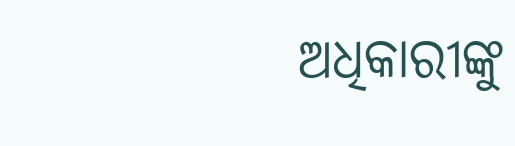ଅଧିକାରୀଙ୍କୁ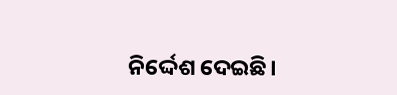ନିର୍ଦ୍ଦେଶ ଦେଇଛି।